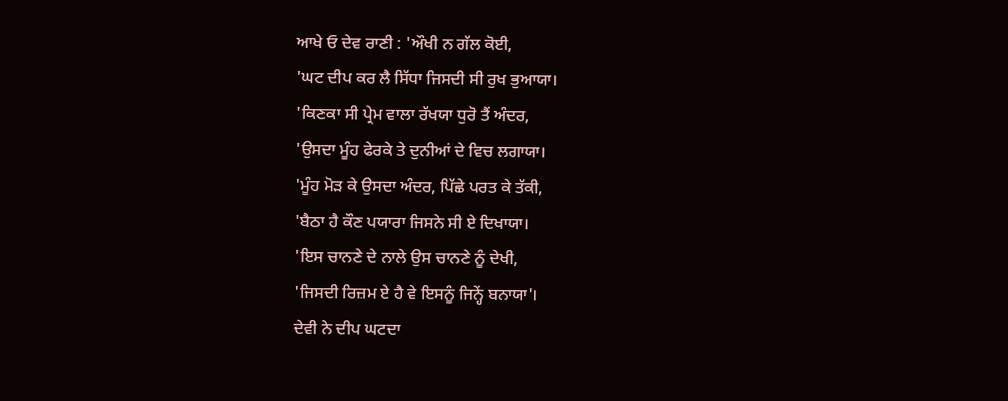ਆਖੇ ਓ ਦੇਵ ਰਾਣੀ : 'ਔਖੀ ਨ ਗੱਲ ਕੋਈ,
'ਘਟ ਦੀਪ ਕਰ ਲੈ ਸਿੱਧਾ ਜਿਸਦੀ ਸੀ ਰੁਖ ਭੁਆਯਾ।
'ਕਿਣਕਾ ਸੀ ਪ੍ਰੇਮ ਵਾਲਾ ਰੱਖਯਾ ਧੁਰੋ ਤੈਂ ਅੰਦਰ,
'ਉਸਦਾ ਮੂੰਹ ਫੇਰਕੇ ਤੇ ਦੁਨੀਆਂ ਦੇ ਵਿਚ ਲਗਾਯਾ।
'ਮੂੰਹ ਮੋੜ ਕੇ ਉਸਦਾ ਅੰਦਰ, ਪਿੱਛੇ ਪਰਤ ਕੇ ਤੱਕੀ,
'ਬੈਠਾ ਹੈ ਕੌਣ ਪਯਾਰਾ ਜਿਸਨੇ ਸੀ ਏ ਦਿਖਾਯਾ।
'ਇਸ ਚਾਨਣੇ ਦੇ ਨਾਲੇ ਉਸ ਚਾਨਣੇ ਨੂੰ ਦੇਖੀ,
'ਜਿਸਦੀ ਰਿਜ਼ਮ ਏ ਹੈ ਵੇ ਇਸਨੂੰ ਜਿਨ੍ਹੇਂ ਬਨਾਯਾ'।
ਦੇਵੀ ਨੇ ਦੀਪ ਘਟਦਾ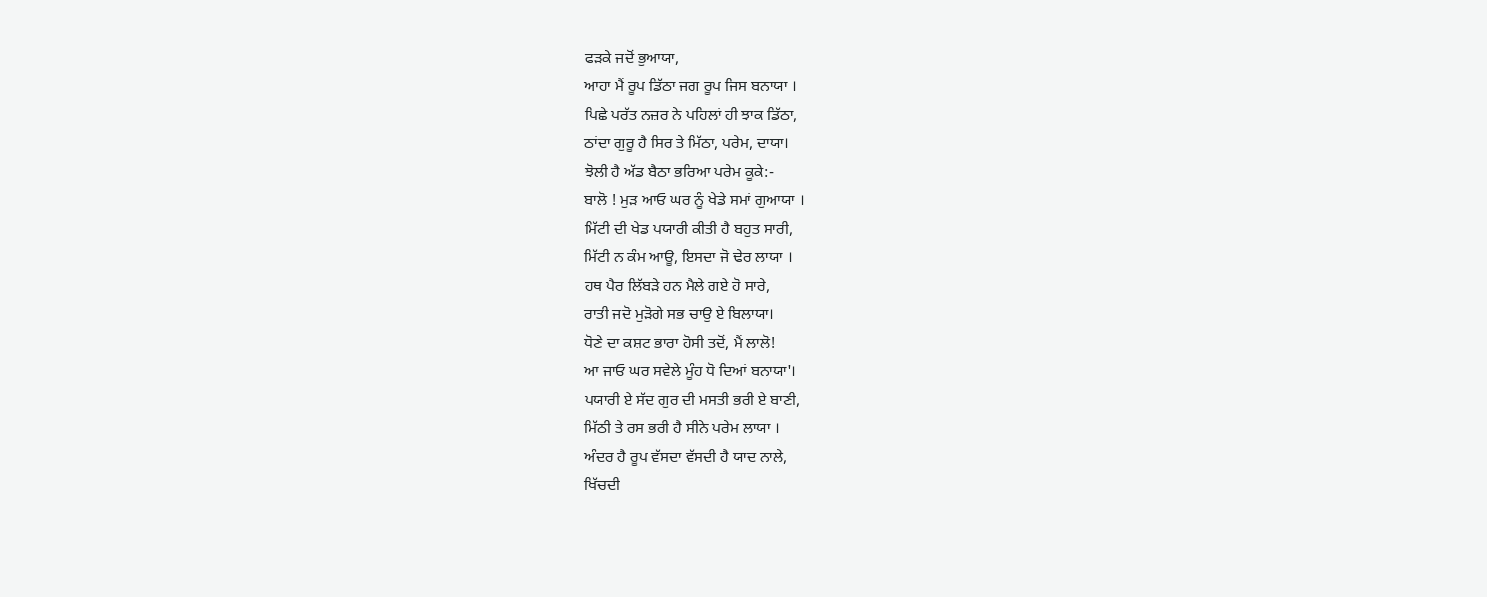ਫੜਕੇ ਜਦੋਂ ਭੁਆਯਾ,
ਆਹਾ ਮੈਂ ਰੂਪ ਡਿੱਠਾ ਜਗ ਰੂਪ ਜਿਸ ਬਨਾਯਾ ।
ਪਿਛੇ ਪਰੱਤ ਨਜ਼ਰ ਨੇ ਪਹਿਲਾਂ ਹੀ ਝਾਕ ਡਿੱਠਾ,
ਠਾਂਦਾ ਗੁਰੂ ਹੈ ਸਿਰ ਤੇ ਮਿੱਠਾ, ਪਰੇਮ, ਦਾਯਾ।
ਝੋਲੀ ਹੈ ਅੱਡ ਬੈਠਾ ਭਰਿਆ ਪਰੇਮ ਕੂਕੇ:-
ਬਾਲੋ ! ਮੁੜ ਆਓ ਘਰ ਨੂੰ ਖੇਡੇ ਸਮਾਂ ਗੁਆਯਾ ।
ਮਿੱਟੀ ਦੀ ਖੇਡ ਪਯਾਰੀ ਕੀਤੀ ਹੈ ਬਹੁਤ ਸਾਰੀ,
ਮਿੱਟੀ ਨ ਕੰਮ ਆਊ, ਇਸਦਾ ਜੋ ਢੇਰ ਲਾਯਾ ।
ਹਥ ਪੈਰ ਲਿੱਬੜੇ ਹਨ ਮੈਲੇ ਗਏ ਹੋ ਸਾਰੇ,
ਰਾਤੀ ਜਦੋ ਮੁੜੋਗੇ ਸਭ ਚਾਉ ਏ ਬਿਲਾਯਾ।
ਧੋਣੇ ਦਾ ਕਸ਼ਟ ਭਾਰਾ ਹੋਸੀ ਤਦੋਂ, ਮੈਂ ਲਾਲੋ!
ਆ ਜਾਓ ਘਰ ਸਵੇਲੇ ਮੂੰਹ ਧੋ ਦਿਆਂ ਬਨਾਯਾ'।
ਪਯਾਰੀ ਏ ਸੱਦ ਗੁਰ ਦੀ ਮਸਤੀ ਭਰੀ ਏ ਬਾਣੀ,
ਮਿੱਠੀ ਤੇ ਰਸ ਭਰੀ ਹੈ ਸੀਨੇ ਪਰੇਮ ਲਾਯਾ ।
ਅੰਦਰ ਹੈ ਰੂਪ ਵੱਸਦਾ ਵੱਸਦੀ ਹੈ ਯਾਦ ਨਾਲੇ,
ਖਿੱਚਦੀ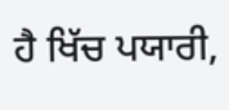ਹੈ ਖਿੱਚ ਪਯਾਰੀ,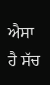ਐਸਾ ਹੈ ਸੱਚ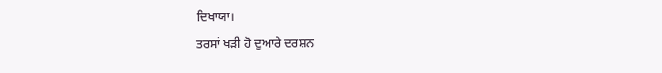ਦਿਖਾਯਾ।
ਤਰਸਾਂ ਖੜੀ ਹੋ ਦੁਆਰੇ ਦਰਸ਼ਨ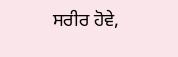ਸਰੀਰ ਹੋਵੇ,